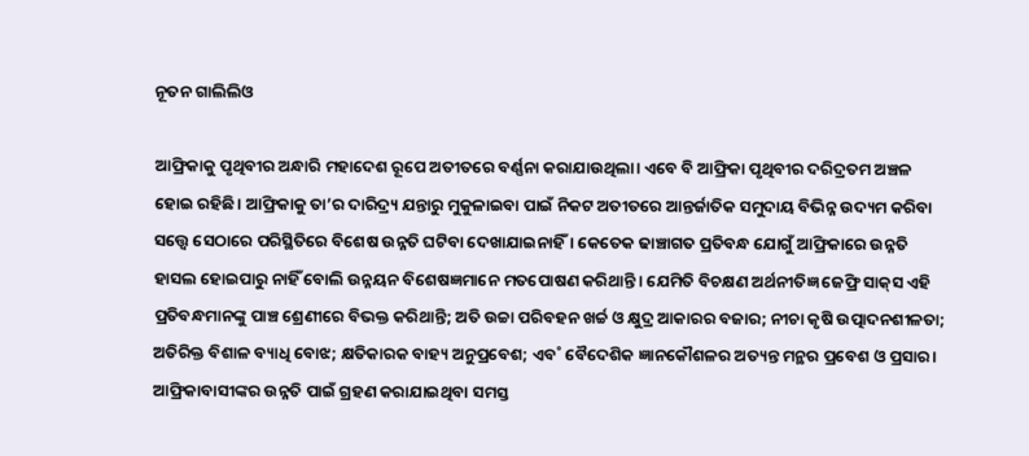ନୂତନ ଗାଲିଲିଓ

ଆଫ୍ରିକାକୁ ପୃଥିବୀର ଅନ୍ଧାରି ମହାଦେଶ ରୂପେ ଅତୀତରେ ବର୍ଣ୍ଣନା କରାଯାଉଥିଲା। ଏବେ ବି ଆଫ୍ରିକା ପୃଥିବୀର ଦରିଦ୍ରତମ ଅଞ୍ଚଳ ହୋଇ ରହିଛି। ଆଫ୍ରିକାକୁ ତା’ର ଦାରିଦ୍ର୍ୟ ଯନ୍ତାରୁ ମୁକୁଳାଇବା ପାଇଁ ନିକଟ ଅତୀତରେ ଆନ୍ତର୍ଜାତିକ ସମୁଦାୟ ବିଭିନ୍ନ ଉଦ୍ୟମ କରିବା ସତ୍ତ୍ବେ ସେଠାରେ ପରିସ୍ଥିତିରେ ବିଶେଷ ଉନ୍ନତି ଘଟିବା ଦେଖାଯାଇନାହିଁ। କେତେକ ଢାଞ୍ଚାଗତ ପ୍ରତିବନ୍ଧ ଯୋଗୁଁ ଆଫ୍ରିକାରେ ଉନ୍ନତି ହାସଲ ହୋଇପାରୁ ନାହିଁ ବୋଲି ଉନ୍ନୟନ ବିଶେଷଜ୍ଞମାନେ ମତପୋଷଣ କରିଥାନ୍ତି। ଯେମିତି ବିଚକ୍ଷଣ ଅର୍ଥନୀତିଜ୍ଞ ଜେଫ୍ରି ସାକ୍‌ସ ଏହି ପ୍ରତିବନ୍ଧମାନଙ୍କୁ ପାଞ୍ଚ ଶ୍ରେଣୀରେ ବିଭକ୍ତ କରିଥାନ୍ତି; ଅତି ଉଚ୍ଚା ପରିବହନ ଖର୍ଚ୍ଚ ଓ କ୍ଷୁଦ୍ର ଆକାରର ବଜାର; ନୀଚା କୃଷି ଉତ୍ପାଦନଶୀଳତା; ଅତିରିକ୍ତ ବିଶାଳ ବ୍ୟାଧି ବୋଝ; କ୍ଷତିକାରକ ବାହ୍ୟ ଅନୁପ୍ରବେଶ; ଏବ˚ ବୈଦେଶିକ ଜ୍ଞାନକୌଶଳର ଅତ୍ୟନ୍ତ ମନ୍ଥର ପ୍ରବେଶ ଓ ପ୍ରସାର। ଆଫ୍ରିକାବାସୀଙ୍କର ଉନ୍ନତି ପାଇଁ ଗ୍ରହଣ କରାଯାଇଥିବା ସମସ୍ତ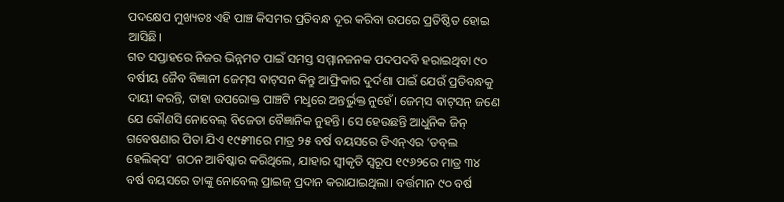ପଦକ୍ଷେପ ମୁଖ୍ୟତଃ ଏହି ପାଞ୍ଚ କିସମର ପ୍ରତିବନ୍ଧ ଦୂର କରିବା ଉପରେ ପ୍ରତିଷ୍ଠିତ ହୋଇ ଆସିଛି।
ଗତ ସପ୍ତାହରେ ନିଜର ଭିନ୍ନମତ ପାଇଁ ସମସ୍ତ ସମ୍ମାନଜନକ ପଦପଦବି ହରାଇଥିବା ୯୦ ବର୍ଷୀୟ ଜୈବ ବିଜ୍ଞାନୀ ଜେମ୍‌ସ ଵାଟ୍‌ସନ କିନ୍ତୁ ଆଫ୍ରିକାର ଦୁର୍ଦଶା ପାଇଁ ଯେଉଁ ପ୍ରତିବନ୍ଧକୁ ଦାୟୀ କରନ୍ତି, ତାହା ଉପରୋକ୍ତ ପାଞ୍ଚଟି ମଧୢରେ ଅନ୍ତର୍ଭୁକ୍ତ ନୁହେଁ। ଜେମ୍‌ସ ଵାଟ୍‌ସନ୍‌ ଜଣେ ଯେ କୌଣସି ନୋବେଲ୍‌ ବିଜେତା ବୈଜ୍ଞାନିକ ନୁହନ୍ତି। ସେ ହେଉଛନ୍ତି ଆଧୁନିକ ଜିନ୍‌ ଗବେଷଣାର ପିତା ଯିଏ ୧୯୫୩ରେ ମାତ୍ର ୨୫ ବର୍ଷ ବୟସରେ ଡିଏନ୍‌ଏର ‘ଡବ୍‌ଲ ହେଲିକ୍‌ସ’ ଗଠନ ଆବିଷ୍କାର କରିଥିଲେ, ଯାହାର ସ୍ବୀକୃତି ସ୍ବରୂପ ୧୯୬୨ରେ ମାତ୍ର ୩୪ ବର୍ଷ ବୟସରେ ତାଙ୍କୁ ନୋବେଲ୍‌ ପ୍ରାଇଜ୍‌ ପ୍ରଦାନ କରାଯାଇଥିଲା। ବର୍ତ୍ତମାନ ୯୦ ବର୍ଷ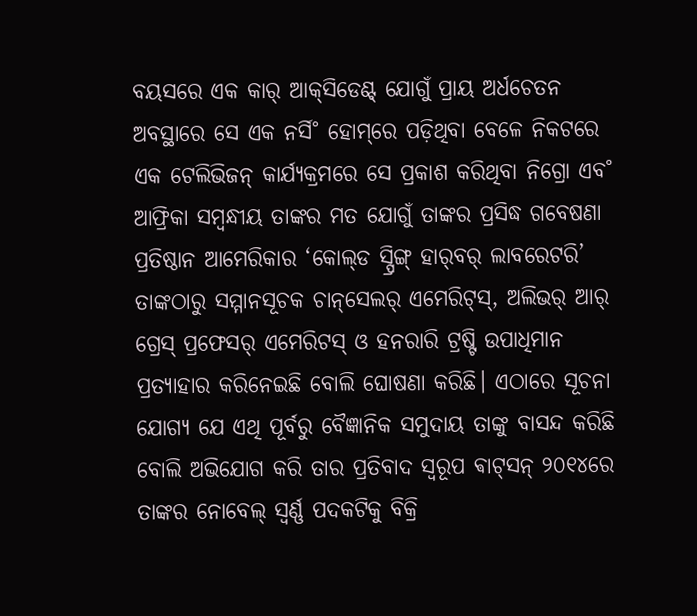ବୟସରେ ଏକ କାର‌୍‌ ଆକ୍‌ସିଡେଣ୍ଟ୍‌ ଯୋଗୁଁ ପ୍ରାୟ ଅର୍ଧଚେତନ ଅବସ୍ଥାରେ ସେ ଏକ ନର୍ସି˚ ହୋମ୍‌ରେ ପଡ଼ିଥିବା ବେଳେ ନିକଟରେ ଏକ ଟେଲିଭିଜନ୍‌ କାର୍ଯ୍ୟକ୍ରମରେ ସେ ପ୍ରକାଶ କରିଥିବା ନିଗ୍ରୋ ଏବ˚ ଆଫ୍ରିକା ସମ୍ବନ୍ଧୀୟ ତାଙ୍କର ମତ ଯୋଗୁଁ ତାଙ୍କର ପ୍ରସିଦ୍ଧ ଗବେଷଣା ପ୍ରତିଷ୍ଠାନ ଆମେରିକାର ‘କୋଲ୍‌ଡ ସ୍ପ୍ରିଙ୍ଗ୍‌ ହାର‌୍‌ବର‌୍‌ ଲାବରେଟରି’ ତାଙ୍କଠାରୁ ସମ୍ମାନସୂଚକ ଚାନ୍‌ସେଲର‌୍‌ ଏମେରିଟ୍‌ସ୍‌, ଅଲିଭର‌୍‌ ଆର‌୍‌ ଗ୍ରେସ୍‌ ପ୍ରଫେସର‌୍‌ ଏମେରିଟସ୍‌ ଓ ହନରାରି ଟ୍ରଷ୍ଟି ଉପାଧିମାନ ପ୍ରତ୍ୟାହାର କରିନେଇଛି ବୋଲି ଘୋଷଣା କରିଛି। ଏଠାରେ ସୂଚନା ଯୋଗ୍ୟ ଯେ ଏଥି ପୂର୍ବରୁ ବୈଜ୍ଞାନିକ ସମୁଦାୟ ତାଙ୍କୁ ବାସନ୍ଦ କରିଛି ବୋଲି ଅଭିଯୋଗ କରି ତାର ପ୍ରତିବାଦ ସ୍ବରୂପ ଵାଟ୍‌ସନ୍‌ ୨୦୧୪ରେ ତାଙ୍କର ନୋବେଲ୍‌ ସ୍ବର୍ଣ୍ଣ ପଦକଟିକୁ ବିକ୍ରି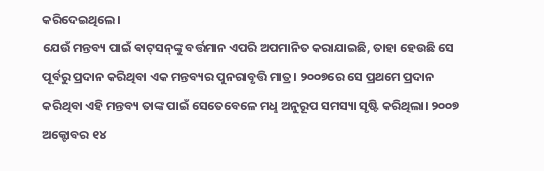କରିଦେଇଥିଲେ।
ଯେଉଁ ମନ୍ତବ୍ୟ ପାଇଁ ଵାଟ୍‌ସନ୍‌ଙ୍କୁ ବର୍ତ୍ତମାନ ଏପରି ଅପମାନିତ କରାଯାଇଛି, ତାହା ହେଉଛି ସେ ପୂର୍ବରୁ ପ୍ରଦାନ କରିଥିବା ଏକ ମନ୍ତବ୍ୟର ପୁନରାବୃତ୍ତି ମାତ୍ର। ୨୦୦୭ରେ ସେ ପ୍ରଥମେ ପ୍ରଦାନ କରିଥିବା ଏହି ମନ୍ତବ୍ୟ ତାଙ୍କ ପାଇଁ ସେତେବେଳେ ମଧୢ ଅନୁରୂପ ସମସ୍ୟା ସୃଷ୍ଟି କରିଥିଲା। ୨୦୦୭ ଅକ୍ଟୋବର ୧୪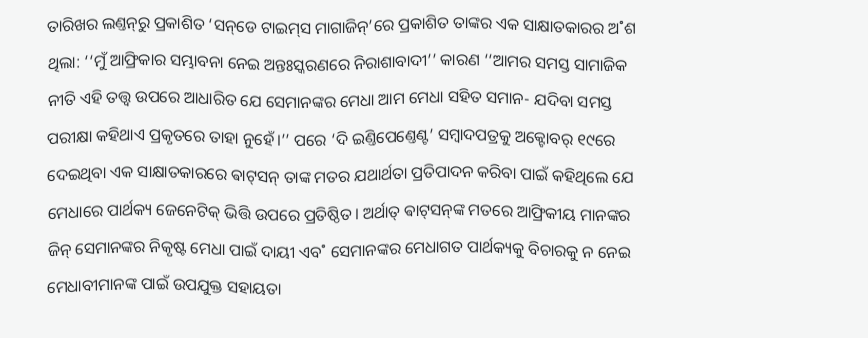ତାରିଖର ଲଣ୍ତନ୍‌ରୁ ପ୍ରକାଶିତ ‘ସନ୍‌ଡେ ଟାଇମ୍‌ସ ମାଗାଜିନ୍‌’ରେ ପ୍ରକାଶିତ ତାଙ୍କର ଏକ ସାକ୍ଷାତକାରର ଅ˚ଶ ଥିଲା: ‘‘ମୁଁ ଆଫ୍ରିକାର ସମ୍ଭାବନା ନେଇ ଅନ୍ତଃସ୍କରଣରେ ନିରାଶାବାଦୀ’’ କାରଣ ‘‘ଆମର ସମସ୍ତ ସାମାଜିକ ନୀତି ଏହି ତତ୍ତ୍ବ ଉପରେ ଆଧାରିତ ଯେ ସେମାନଙ୍କର ମେଧା ଆମ ମେଧା ସହିତ ସମାନ- ଯଦିବା ସମସ୍ତ ପରୀକ୍ଷା କହିଥାଏ ପ୍ରକୃତରେ ତାହା ନୁହେଁ।’’ ପରେ ‘ଦି ଇଣ୍ତିପେଣ୍ତେଣ୍ଟ’ ସମ୍ବାଦପତ୍ରକୁ ଅକ୍ଟୋବର‌୍‌ ୧୯ରେ ଦେଇଥିବା ଏକ ସାକ୍ଷାତକାରରେ ଵାଟ୍‌ସନ୍‌ ତାଙ୍କ ମତର ଯଥାର୍ଥତା ପ୍ରତିପାଦନ କରିବା ପାଇଁ କହିଥିଲେ ଯେ ମେଧାରେ ପାର୍ଥକ୍ୟ ଜେନେଟିକ୍‌ ଭିତ୍ତି ଉପରେ ପ୍ରତିଷ୍ଠିତ। ଅର୍ଥାତ୍‌ ଵାଟ୍‌ସନ୍‌ଙ୍କ ମତରେ ଆଫ୍ରିକୀୟ ମାନଙ୍କର ଜିନ୍‌ ସେମାନଙ୍କର ନିକୃଷ୍ଟ ମେଧା ପାଇଁ ଦାୟୀ ଏବ˚ ସେମାନଙ୍କର ମେଧାଗତ ପାର୍ଥକ୍ୟକୁ ବିଚାରକୁ ନ ନେଇ ମେଧାବୀମାନଙ୍କ ପାଇଁ ଉପଯୁକ୍ତ ସହାୟତା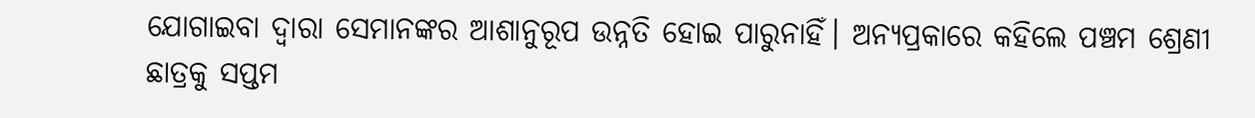ଯୋଗାଇବା ଦ୍ବାରା ସେମାନଙ୍କର ଆଶାନୁରୂପ ଉନ୍ନତି ହୋଇ ପାରୁନାହିଁ। ଅନ୍ୟପ୍ରକାରେ କହିଲେ ପଞ୍ଚମ ଶ୍ରେଣୀ ଛାତ୍ରକୁ ସପ୍ତମ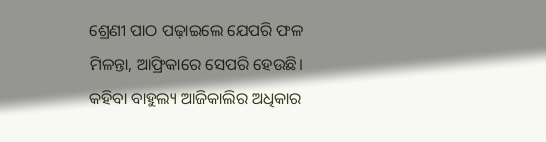ଶ୍ରେଣୀ ପାଠ ପଢ଼ାଇଲେ ଯେପରି ଫଳ ମିଳନ୍ତା, ଆଫ୍ରିକାରେ ସେପରି ହେଉଛି। କହିବା ବାହୁଲ୍ୟ ଆଜିକାଲିର ଅଧିକାର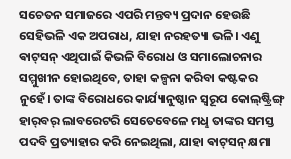ସଚେତନ ସମାଜରେ ଏପରି ମନ୍ତବ୍ୟ ପ୍ରଦାନ ହେଉଛି ସେହିଭଳି ଏକ ଅପରାଧ, ଯାହା ନରହତ୍ୟା ଭଳି। ଏଣୁ ଵାଟ୍‌ସନ୍‌ ଏଥିପାଇଁ କିଭଳି ବିରୋଧ ଓ ସମାଲୋଚନାର ସମ୍ମୁଖୀନ ହୋଇଥିବେ, ତାହା କଳ୍ପନା କରିବା କଷ୍ଟକର ନୁହେଁ। ତାଙ୍କ ବିରୋଧରେ କାର୍ଯ୍ୟାନୁଷ୍ଠାନ ସ୍ବରୂପ କୋଲ୍‌ଷ୍ଟ୍ରିଙ୍ଗ୍‌ ହାର‌୍‌ବର‌୍‌ ଲାବରେଟରି ସେତେବେଳେ ମଧୢ ତାଙ୍କର ସମସ୍ତ ପଦବି ପ୍ରତ୍ୟାହାର କରି ନେଇଥିଲା, ଯାହା ଵାଟ୍‌ସନ୍‌ କ୍ଷମା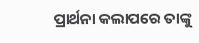ପ୍ରାର୍ଥନା କଲାପରେ ତାଙ୍କୁ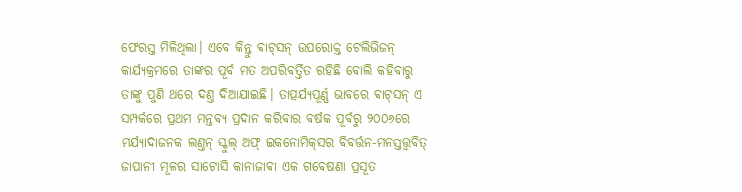ଫେରସ୍ତ ମିଳିଥିଲା। ଏବେ କିନ୍ତୁ ଵାଟ୍‌ସନ୍‌ ଉପରୋକ୍ତ ଟେଲିଭିଜନ୍‌ କାର୍ଯ୍ୟକ୍ରମରେ ତାଙ୍କର ପୂର୍ବ ମତ ଅପରିବର୍ତ୍ତିତ ରହିଛି ବୋଲି କହିବାରୁ ତାଙ୍କୁ ପୁଣି ଥରେ ଦଣ୍ତ ଦିଆଯାଇଛି। ତାତ୍ପର୍ଯ୍ୟପୂର୍ଣ୍ଣ ଭାବରେ ଵାଟ୍‌ସନ୍‌ ଏ ସମ୍ପର୍କରେ ପ୍ରଥମ ମନ୍ତବ୍ୟ ପ୍ରଦାନ କରିବାର ବର୍ଷକ ପୂର୍ବରୁ ୨୦୦୬ରେ ମର୍ଯ୍ୟାଦାଜନକ ଲଣ୍ତନ୍‌ ସ୍କୁଲ୍‌ ଅଫ୍‌ ଇକନୋମିକ୍‌ସର ବିବର୍ତ୍ତନ-ମନସ୍ତତ୍ତ୍ବବିତ୍‌ ଜାପାନୀ ମୂଳର ସାଟୋସି କାନାଜାଵା ଏକ ଗବେଷଣା ପ୍ରସୂତ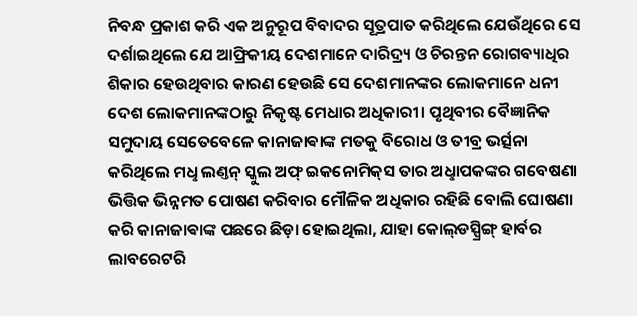ନିବନ୍ଧ ପ୍ରକାଶ କରି ଏକ ଅନୁରୂପ ବିବାଦର ସୂତ୍ରପାତ କରିଥିଲେ ଯେଉଁଥିରେ ସେ ଦର୍ଶାଇଥିଲେ ଯେ ଆଫ୍ରିକୀୟ ଦେଶମାନେ ଦାରିଦ୍ର୍ୟ ଓ ଚିରନ୍ତନ ରୋଗବ୍ୟାଧିର ଶିକାର ହେଉଥିବାର କାରଣ ହେଉଛି ସେ ଦେଶମାନଙ୍କର ଲୋକମାନେ ଧନୀ ଦେଶ ଲୋକମାନଙ୍କଠାରୁ ନିକୃଷ୍ଟ ମେଧାର ଅଧିକାରୀ। ପୃଥିବୀର ବୈଜ୍ଞାନିକ ସମୁଦାୟ ସେତେବେଳେ କାନାଜାଵାଙ୍କ ମତକୁ ବିରୋଧ ଓ ତୀବ୍ର ଭର୍ତ୍ସନା କରିଥିଲେ ମଧୢ ଲଣ୍ତନ୍‌ ସ୍କୁଲ ଅଫ୍‌ ଇକନୋମିକ୍‌ସ ତାର ଅଧୢାପକଙ୍କର ଗବେଷଣା ଭିତ୍ତିକ ଭିନ୍ନମତ ପୋଷଣ କରିବାର ମୌଳିକ ଅଧିକାର ରହିଛି ବୋଲି ଘୋଷଣା କରି କାନାଜାଵାଙ୍କ ପଛରେ ଛିଡ଼ା ହୋଇଥିଲା, ଯାହା କୋଲ୍‌ଡସ୍ପ୍ରିଙ୍ଗ୍‌ ହାର୍ବର ଲାବରେଟରି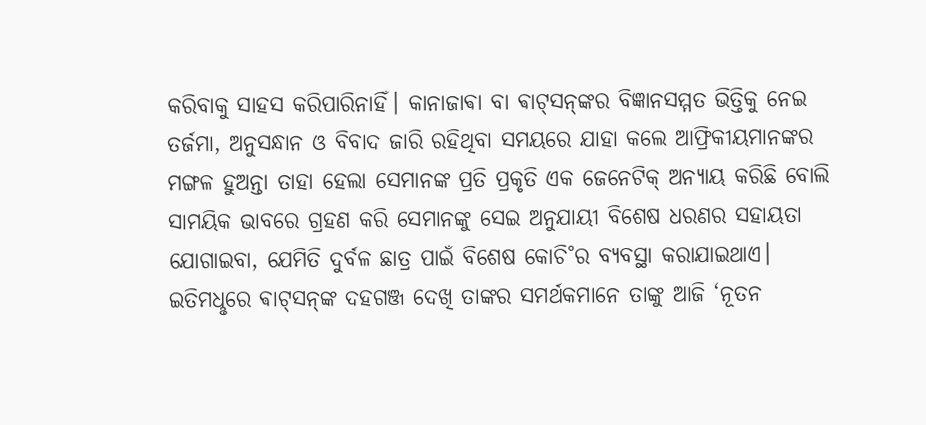କରିବାକୁ ସାହସ କରିପାରିନାହିଁ। କାନାଜାଵା ବା ଵାଟ୍‌ସନ୍‌ଙ୍କର ବିଜ୍ଞାନସମ୍ମତ ଭିତ୍ତିକୁ ନେଇ ତର୍ଜମା, ଅନୁସନ୍ଧାନ ଓ ବିବାଦ ଜାରି ରହିଥିବା ସମୟରେ ଯାହା କଲେ ଆଫ୍ରିକୀୟମାନଙ୍କର ମଙ୍ଗଳ ହୁଅନ୍ତା ତାହା ହେଲା ସେମାନଙ୍କ ପ୍ରତି ପ୍ରକୃତି ଏକ ଜେନେଟିକ୍‌ ଅନ୍ୟାୟ କରିଛି ବୋଲି ସାମୟିକ ଭାବରେ ଗ୍ରହଣ କରି ସେମାନଙ୍କୁ ସେଇ ଅନୁଯାୟୀ ବିଶେଷ ଧରଣର ସହାୟତା ଯୋଗାଇବା, ଯେମିତି ଦୁର୍ବଳ ଛାତ୍ର ପାଇଁ ବିଶେଷ କୋଚି˚ର ବ୍ୟବସ୍ଥା କରାଯାଇଥାଏ। ଇତିମଧୢରେ ଵାଟ୍‌ସନ୍‌ଙ୍କ ଦହଗଞ୍ଜ ଦେଖି ତାଙ୍କର ସମର୍ଥକମାନେ ତାଙ୍କୁ ଆଜି ‘ନୂତନ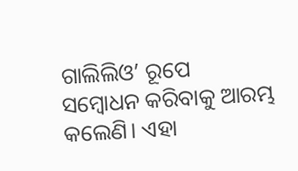ଗାଲିଲିଓ’ ରୂପେ ସମ୍ବୋଧନ କରିବାକୁ ଆରମ୍ଭ କଲେଣି। ଏହା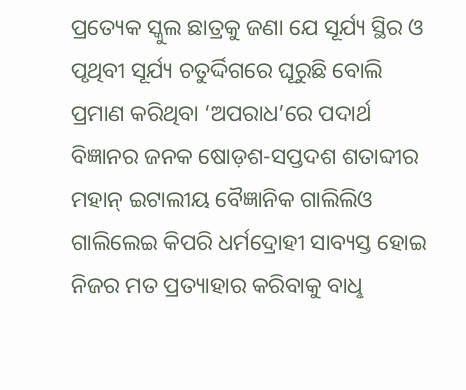ପ୍ରତ୍ୟେକ ସ୍କୁଲ ଛାତ୍ରକୁ ଜଣା ଯେ ସୂର୍ଯ୍ୟ ସ୍ଥିର ଓ ପୃଥିବୀ ସୂର୍ଯ୍ୟ ଚତୁର୍ଦ୍ଦିଗରେ ଘୂରୁଛି ବୋଲି ପ୍ରମାଣ କରିଥିବା ‘ଅପରାଧ’ରେ ପଦାର୍ଥ ବିଜ୍ଞାନର ଜନକ ଷୋଡ଼ଶ-ସପ୍ତଦଶ ଶତାବ୍ଦୀର ମହାନ୍‌ ଇଟାଲୀୟ ବୈଜ୍ଞାନିକ ଗାଲିଲିଓ ଗାଲିଲେଇ କିପରି ଧର୍ମଦ୍ରୋହୀ ସାବ୍ୟସ୍ତ ହୋଇ ନିଜର ମତ ପ୍ରତ୍ୟାହାର କରିବାକୁ ବାଧୢ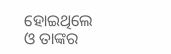ହୋଇଥିଲେ ଓ ତାଙ୍କର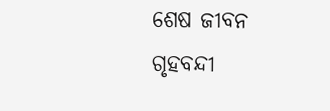ଶେଷ ଜୀବନ ଗୃହବନ୍ଦୀ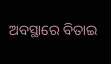ଅବସ୍ଥାରେ ବିତାଇ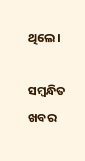ଥିଲେ।

ସମ୍ବନ୍ଧିତ ଖବର